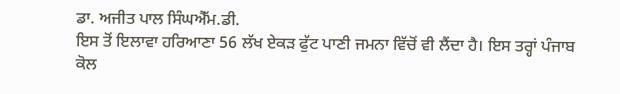ਡਾ. ਅਜੀਤ ਪਾਲ ਸਿੰਘਐੱਮ.ਡੀ.
ਇਸ ਤੋਂ ਇਲਾਵਾ ਹਰਿਆਣਾ 56 ਲੱਖ ਏਕੜ ਫੁੱਟ ਪਾਣੀ ਜਮਨਾ ਵਿੱਚੋਂ ਵੀ ਲੈਂਦਾ ਹੈ। ਇਸ ਤਰ੍ਹਾਂ ਪੰਜਾਬ ਕੋਲ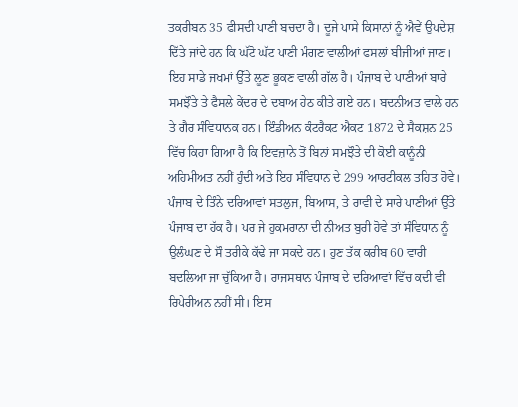ਤਕਰੀਬਨ 35 ਫੀਸਦੀ ਪਾਣੀ ਬਚਦਾ ਹੈ। ਦੂਜੇ ਪਾਸੇ ਕਿਸਾਨਾਂ ਨੂੰ ਐਵੇਂ ਉਪਦੇਸ਼ ਦਿੱਤੇ ਜਾਂਦੇ ਹਨ ਕਿ ਘੱਟੋ ਘੱਟ ਪਾਣੀ ਮੰਗਣ ਵਾਲੀਆਂ ਫਸਲਾਂ ਬੀਜੀਆਂ ਜਾਣ। ਇਹ ਸਾਡੇ ਜਖਮਾਂ ਉੱਤੇ ਲੂਣ ਭੂਕਣ ਵਾਲੀ ਗੱਲ ਹੈ। ਪੰਜਾਬ ਦੇ ਪਾਣੀਆਂ ਬਾਰੇ ਸਮਝੌਤੇ ਤੇ ਫੈਸਲੇ ਕੇਂਦਰ ਦੇ ਦਬਾਅ ਹੇਠ ਕੀਤੇ ਗਏ ਹਨ। ਬਦਨੀਅਤ ਵਾਲੇ ਹਨ ਤੇ ਗੈਰ ਸੰਵਿਧਾਨਕ ਹਨ। ਇੰਡੀਅਨ ਕੰਟਰੈਕਟ ਐਕਟ 1872 ਦੇ ਸੈਕਸ਼ਨ 25 ਵਿੱਚ ਕਿਹਾ ਗਿਆ ਹੈ ਕਿ ਇਵਜ਼ਾਨੇ ਤੋਂ ਬਿਨਾਂ ਸਮਝੌਤੇ ਦੀ ਕੋਈ ਕਾਨੂੰਨੀ ਅਹਿਮੀਅਤ ਨਹੀਂ ਹੁੰਦੀ ਅਤੇ ਇਹ ਸੰਵਿਧਾਨ ਦੇ 299 ਆਰਟੀਕਲ ਤਹਿਤ ਹੋਵੇ। ਪੰਜਾਬ ਦੇ ਤਿੰਨੇ ਦਰਿਆਵਾਂ ਸਤਲੁਜ, ਬਿਆਸ, ਤੇ ਰਾਵੀ ਦੇ ਸਾਰੇ ਪਾਣੀਆਂ ਉੱਤੇ ਪੰਜਾਬ ਦਾ ਹੱਕ ਹੈ। ਪਰ ਜੇ ਹੁਕਮਰਾਨਾ ਦੀ ਨੀਅਤ ਬੁਰੀ ਹੋਵੇ ਤਾਂ ਸੰਵਿਧਾਨ ਨੂੰ ਉਲੰਘਣ ਦੇ ਸੌ ਤਰੀਕੇ ਕੱਢੇ ਜਾ ਸਕਦੇ ਹਨ। ਹੁਣ ਤੱਕ ਕਰੀਬ 60 ਵਾਰੀ ਬਦਲਿਆ ਜਾ ਚੁੱਕਿਆ ਹੈ। ਰਾਜਸਥਾਨ ਪੰਜਾਬ ਦੇ ਦਰਿਆਵਾਂ ਵਿੱਚ ਕਦੀ ਵੀ ਰਿਪੇਰੀਅਨ ਨਹੀਂ ਸੀ। ਇਸ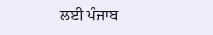ਲਈ ਪੰਜਾਬ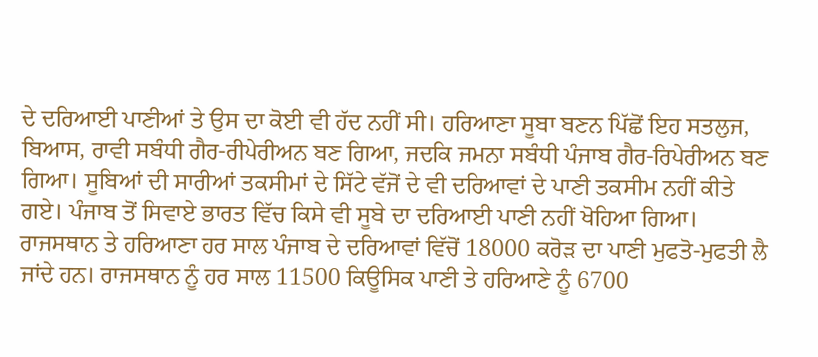ਦੇ ਦਰਿਆਈ ਪਾਣੀਆਂ ਤੇ ਉਸ ਦਾ ਕੋਈ ਵੀ ਹੱਦ ਨਹੀਂ ਸੀ। ਹਰਿਆਣਾ ਸੂਬਾ ਬਣਨ ਪਿੱਛੋਂ ਇਹ ਸਤਲੁਜ, ਬਿਆਸ, ਰਾਵੀ ਸਬੰਧੀ ਗੈਰ-ਰੀਪੇਰੀਅਨ ਬਣ ਗਿਆ, ਜਦਕਿ ਜਮਨਾ ਸਬੰਧੀ ਪੰਜਾਬ ਗੈਰ-ਰਿਪੇਰੀਅਨ ਬਣ ਗਿਆ। ਸੂਬਿਆਂ ਦੀ ਸਾਰੀਆਂ ਤਕਸੀਮਾਂ ਦੇ ਸਿੱਟੇ ਵੱਜੋਂ ਦੇ ਵੀ ਦਰਿਆਵਾਂ ਦੇ ਪਾਣੀ ਤਕਸੀਮ ਨਹੀਂ ਕੀਤੇ ਗਏ। ਪੰਜਾਬ ਤੋਂ ਸਿਵਾਏ ਭਾਰਤ ਵਿੱਚ ਕਿਸੇ ਵੀ ਸੂਬੇ ਦਾ ਦਰਿਆਈ ਪਾਣੀ ਨਹੀਂ ਖੋਹਿਆ ਗਿਆ। ਰਾਜਸਥਾਨ ਤੇ ਹਰਿਆਣਾ ਹਰ ਸਾਲ ਪੰਜਾਬ ਦੇ ਦਰਿਆਵਾਂ ਵਿੱਚੋਂ 18000 ਕਰੋੜ ਦਾ ਪਾਣੀ ਮੁਫਤੋ-ਮੁਫਤੀ ਲੈ ਜਾਂਦੇ ਹਨ। ਰਾਜਸਥਾਨ ਨੂੰ ਹਰ ਸਾਲ 11500 ਕਿਊਸਿਕ ਪਾਣੀ ਤੇ ਹਰਿਆਣੇ ਨੂੰ 6700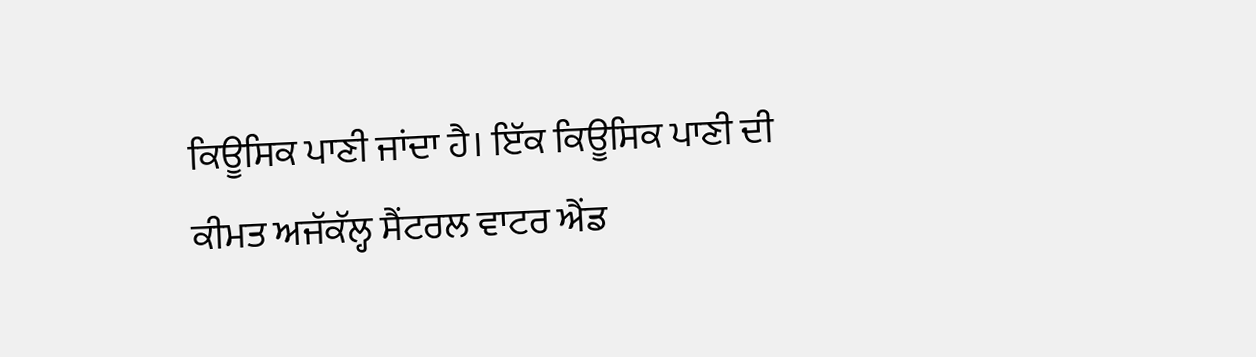ਕਿਊਸਿਕ ਪਾਣੀ ਜਾਂਦਾ ਹੈ। ਇੱਕ ਕਿਊਸਿਕ ਪਾਣੀ ਦੀ ਕੀਮਤ ਅਜੱਕੱਲ੍ਹ ਸੈਂਟਰਲ ਵਾਟਰ ਐਂਡ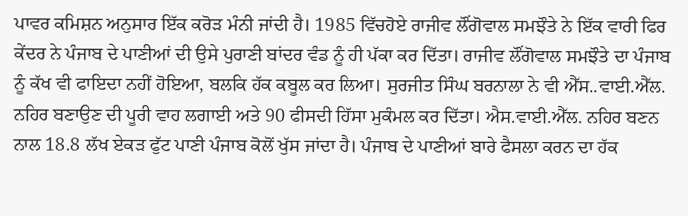ਪਾਵਰ ਕਮਿਸ਼ਨ ਅਨੁਸਾਰ ਇੱਕ ਕਰੋੜ ਮੰਨੀ ਜਾਂਦੀ ਹੈ। 1985 ਵਿੱਚਹੋਏ ਰਾਜੀਵ ਲੌਂਗੋਵਾਲ ਸਮਝੌਤੇ ਨੇ ਇੱਕ ਵਾਰੀ ਫਿਰ ਕੇਂਦਰ ਨੇ ਪੰਜਾਬ ਦੇ ਪਾਣੀਆਂ ਦੀ ਉਸੇ ਪੁਰਾਣੀ ਬਾਂਦਰ ਵੰਡ ਨੂੰ ਹੀ ਪੱਕਾ ਕਰ ਦਿੱਤਾ। ਰਾਜੀਵ ਲੌਂਗੋਵਾਲ ਸਮਝੌਤੇ ਦਾ ਪੰਜਾਬ ਨੂੰ ਕੱਖ ਵੀ ਫਾਇਦਾ ਨਹੀਂ ਹੋਇਆ, ਬਲਕਿ ਹੱਕ ਕਬੂਲ ਕਰ ਲਿਆ। ਸੁਰਜੀਤ ਸਿੰਘ ਬਰਨਾਲਾ ਨੇ ਵੀ ਐੱਸ..ਵਾਈ.ਐੱਲ. ਨਹਿਰ ਬਣਾਉਣ ਦੀ ਪੂਰੀ ਵਾਹ ਲਗਾਈ ਅਤੇ 90 ਫੀਸਦੀ ਹਿੱਸਾ ਮੁਕੰਮਲ ਕਰ ਦਿੱਤਾ। ਐਸ.ਵਾਈ.ਐੱਲ. ਨਹਿਰ ਬਣਨ ਨਾਲ 18.8 ਲੱਖ ਏਕੜ ਫੁੱਟ ਪਾਣੀ ਪੰਜਾਬ ਕੋਲੋਂ ਖੁੱਸ ਜਾਂਦਾ ਹੈ। ਪੰਜਾਬ ਦੇ ਪਾਣੀਆਂ ਬਾਰੇ ਫੈਸਲਾ ਕਰਨ ਦਾ ਹੱਕ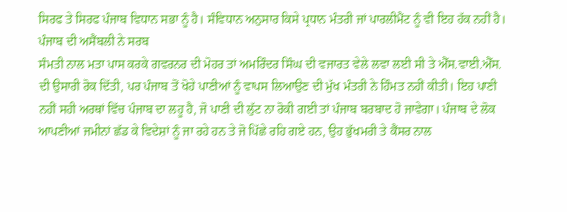ਸਿਰਫ ਤੇ ਸਿਰਫ ਪੰਜਾਬ ਵਿਧਾਨ ਸਭਾ ਨੂੰ ਹੈ। ਸੰਵਿਧਾਨ ਅਨੁਸਾਰ ਕਿਸੇ ਪ੍ਰਧਾਨ ਮੰਤਰੀ ਜਾਂ ਪਾਰਲੀਮੈਂਟ ਨੂੰ ਵੀ ਇਹ ਹੱਕ ਨਹੀਂ ਹੈ। ਪੰਜਾਬ ਦੀ ਅਸੈਂਬਲੀ ਨੇ ਸਰਬ
ਸੰਮਤੀ ਨਾਲ ਮਤਾ ਪਾਸ ਕਰਕੇ ਗਵਰਨਰ ਦੀ ਮੋਹਰ ਤਾਂ ਅਮਰਿੰਦਰ ਸਿੰਘ ਦੀ ਵਜਾਰਤ ਵੇਲੇ ਲਵਾ ਲਈ ਸੀ ਤੇ ਐੱਸ.ਵਾਈ.ਐੱਸ. ਦੀ ਉਸਾਰੀ ਰੋਕ ਦਿੱਤੀ, ਪਰ ਪੰਜਾਬ ਤੋਂ ਖੋਹੇ ਪਾਣੀਆਂ ਨੂੰ ਵਾਪਸ ਲਿਆਉਣ ਦੀ ਮੁੱਖ ਮੰਤਰੀ ਨੇ ਹਿੰਮਤ ਨਹੀਂ ਕੀਤੀ। ਇਹ ਪਾਣੀ ਨਹੀਂ ਸਹੀ ਅਰਥਾਂ ਵਿੱਚ ਪੰਜਾਬ ਦਾ ਲਹੂ ਹੈ, ਜੋ ਪਾਣੀ ਦੀ ਲੁੱਟ ਨਾ ਰੋਕੀ ਗਈ ਤਾਂ ਪੰਜਾਬ ਬਰਬਾਦ ਹੋ ਜਾਵੇਗਾ। ਪੰਜਾਬ ਦੇ ਲੋਕ ਆਪਣੀਆਂ ਜਮੀਨਾਂ ਛੱਡ ਕੇ ਵਿਦੇਸ਼ਾਂ ਨੂੰ ਜਾ ਰਹੇ ਹਨ ਤੇ ਜੋ ਪਿੱਛੇ ਰਹਿ ਗਏ ਹਨ, ਉਹ ਭੁੱਖਮਰੀ ਤੇ ਕੈਂਸਰ ਨਾਲ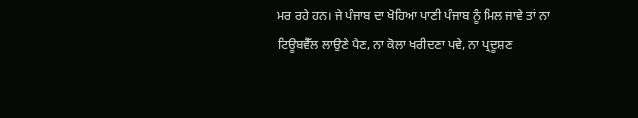ਮਰ ਰਹੇ ਹਨ। ਜੇ ਪੰਜਾਬ ਦਾ ਖੋਹਿਆ ਪਾਣੀ ਪੰਜਾਬ ਨੂੰ ਮਿਲ ਜਾਵੇ ਤਾਂ ਨਾ ਟਿਊਬਵੈੱਲ ਲਾਉਣੇ ਪੈਣ, ਨਾ ਕੋਲਾ ਖਰੀਦਣਾ ਪਵੇ, ਨਾ ਪ੍ਰਦੂਸ਼ਣ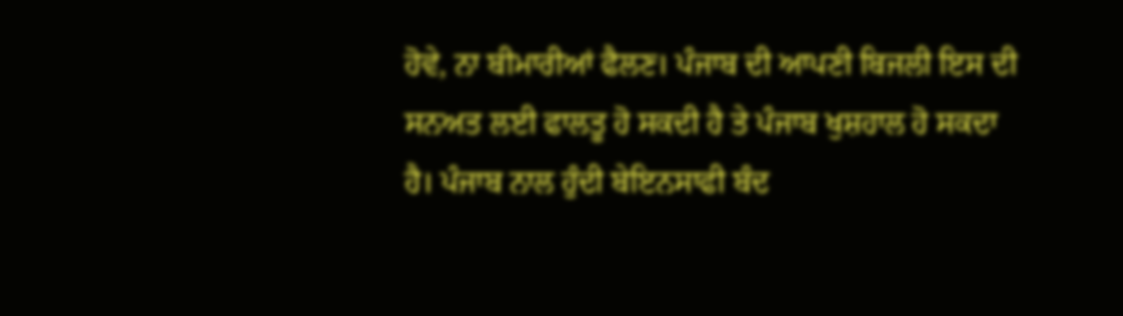ਹੋਵੇ, ਨਾ ਬੀਮਾਰੀਆਂ ਫੈਲਣ। ਪੰਜਾਬ ਦੀ ਆਪਣੀ ਬਿਜਲੀ ਇਸ ਦੀ ਸਨਅਤ ਲਈ ਫਾਲਤੂ ਹੋ ਸਕਦੀ ਹੈ ਤੇ ਪੰਜਾਬ ਖੁਸ਼ਹਾਲ ਹੋ ਸਕਦਾ ਹੈ। ਪੰਜਾਬ ਨਾਲ ਹੁੰਦੀ ਬੇਇਨਸਾਫੀ ਬੰਦ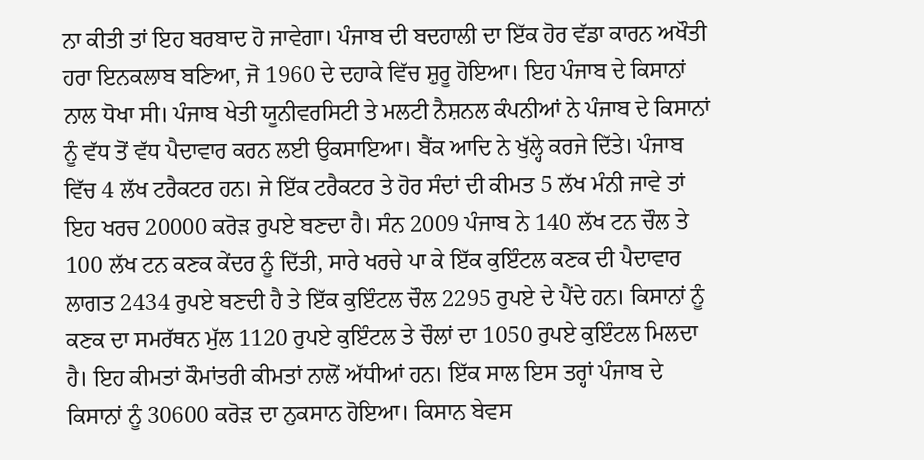ਨਾ ਕੀਤੀ ਤਾਂ ਇਹ ਬਰਬਾਦ ਹੋ ਜਾਵੇਗਾ। ਪੰਜਾਬ ਦੀ ਬਦਹਾਲੀ ਦਾ ਇੱਕ ਹੋਰ ਵੱਡਾ ਕਾਰਨ ਅਖੌਤੀ ਹਰਾ ਇਨਕਲਾਬ ਬਣਿਆ, ਜੋ 1960 ਦੇ ਦਹਾਕੇ ਵਿੱਚ ਸ਼ੁਰੂ ਹੋਇਆ। ਇਹ ਪੰਜਾਬ ਦੇ ਕਿਸਾਨਾਂ ਨਾਲ ਧੋਖਾ ਸੀ। ਪੰਜਾਬ ਖੇਤੀ ਯੂਨੀਵਰਸਿਟੀ ਤੇ ਮਲਟੀ ਨੈਸ਼ਨਲ ਕੰਪਨੀਆਂ ਨੇ ਪੰਜਾਬ ਦੇ ਕਿਸਾਨਾਂ ਨੂੰ ਵੱਧ ਤੋਂ ਵੱਧ ਪੈਦਾਵਾਰ ਕਰਨ ਲਈ ਉਕਸਾਇਆ। ਬੈਂਕ ਆਦਿ ਨੇ ਖੁੱਲ੍ਹੇ ਕਰਜੇ ਦਿੱਤੇ। ਪੰਜਾਬ ਵਿੱਚ 4 ਲੱਖ ਟਰੈਕਟਰ ਹਨ। ਜੇ ਇੱਕ ਟਰੈਕਟਰ ਤੇ ਹੋਰ ਸੰਦਾਂ ਦੀ ਕੀਮਤ 5 ਲੱਖ ਮੰਨੀ ਜਾਵੇ ਤਾਂ ਇਹ ਖਰਚ 20000 ਕਰੋੜ ਰੁਪਏ ਬਣਦਾ ਹੈ। ਸੰਨ 2009 ਪੰਜਾਬ ਨੇ 140 ਲੱਖ ਟਨ ਚੌਲ ਤੇ 100 ਲੱਖ ਟਨ ਕਣਕ ਕੇਂਦਰ ਨੂੰ ਦਿੱਤੀ, ਸਾਰੇ ਖਰਚੇ ਪਾ ਕੇ ਇੱਕ ਕੁਇੰਟਲ ਕਣਕ ਦੀ ਪੈਦਾਵਾਰ ਲਾਗਤ 2434 ਰੁਪਏ ਬਣਦੀ ਹੈ ਤੇ ਇੱਕ ਕੁਇੰਟਲ ਚੌਲ 2295 ਰੁਪਏ ਦੇ ਪੈਂਦੇ ਹਨ। ਕਿਸਾਨਾਂ ਨੂੰ ਕਣਕ ਦਾ ਸਮਰੱਥਨ ਮੁੱਲ 1120 ਰੁਪਏ ਕੁਇੰਟਲ ਤੇ ਚੌਲਾਂ ਦਾ 1050 ਰੁਪਏ ਕੁਇੰਟਲ ਮਿਲਦਾ ਹੈ। ਇਹ ਕੀਮਤਾਂ ਕੌਮਾਂਤਰੀ ਕੀਮਤਾਂ ਨਾਲੋਂ ਅੱਧੀਆਂ ਹਨ। ਇੱਕ ਸਾਲ ਇਸ ਤਰ੍ਹਾਂ ਪੰਜਾਬ ਦੇ ਕਿਸਾਨਾਂ ਨੂੰ 30600 ਕਰੋੜ ਦਾ ਨੁਕਸਾਨ ਹੋਇਆ। ਕਿਸਾਨ ਬੇਵਸ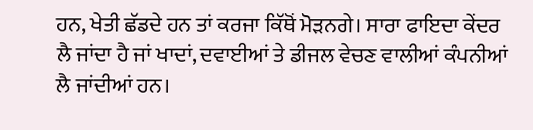ਹਨ, ਖੇਤੀ ਛੱਡਦੇ ਹਨ ਤਾਂ ਕਰਜਾ ਕਿੱਥੋਂ ਮੋੜਨਗੇ। ਸਾਰਾ ਫਾਇਦਾ ਕੇਂਦਰ ਲੈ ਜਾਂਦਾ ਹੈ ਜਾਂ ਖਾਦਾਂ, ਦਵਾਈਆਂ ਤੇ ਡੀਜਲ ਵੇਚਣ ਵਾਲੀਆਂ ਕੰਪਨੀਆਂ ਲੈ ਜਾਂਦੀਆਂ ਹਨ।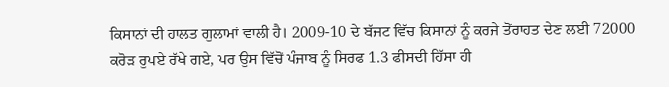ਕਿਸਾਨਾਂ ਦੀ ਹਾਲਤ ਗੁਲਾਮਾਂ ਵਾਲੀ ਹੈ। 2009-10 ਦੇ ਬੱਜਟ ਵਿੱਚ ਕਿਸਾਨਾਂ ਨੂੰ ਕਰਜੇ ਤੋਂਰਾਹਤ ਦੇਣ ਲਈ 72000 ਕਰੋੜ ਰੁਪਏ ਰੱਖੇ ਗਏ, ਪਰ ਉਸ ਵਿੱਚੋਂ ਪੰਜਾਬ ਨੂੰ ਸਿਰਫ 1.3 ਫੀਸਦੀ ਹਿੱਸਾ ਹੀ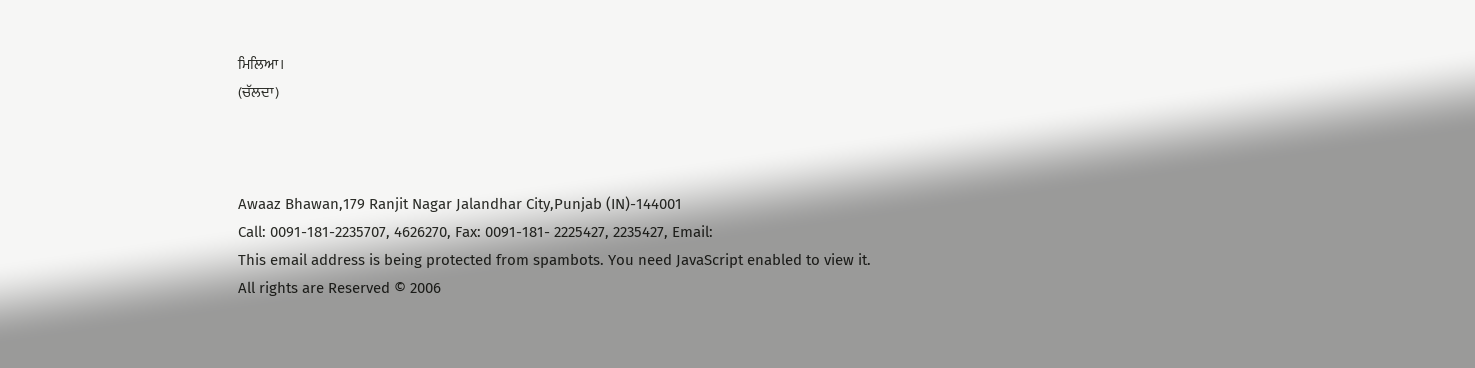ਮਿਲਿਆ।
(ਚੱਲਦਾ)



Awaaz Bhawan,179 Ranjit Nagar Jalandhar City,Punjab (IN)-144001
Call: 0091-181-2235707, 4626270, Fax: 0091-181- 2225427, 2235427, Email:
This email address is being protected from spambots. You need JavaScript enabled to view it.
All rights are Reserved © 2006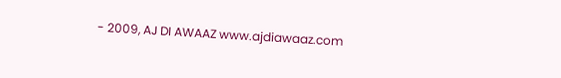- 2009, AJ DI AWAAZ www.ajdiawaaz.com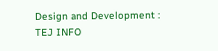Design and Development : TEJ INFO